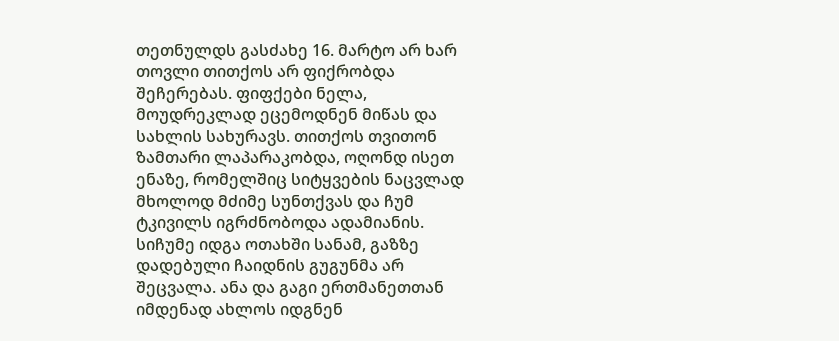თეთნულდს გასძახე 16. მარტო არ ხარ
თოვლი თითქოს არ ფიქრობდა შეჩერებას. ფიფქები ნელა, მოუდრეკლად ეცემოდნენ მიწას და სახლის სახურავს. თითქოს თვითონ ზამთარი ლაპარაკობდა, ოღონდ ისეთ ენაზე, რომელშიც სიტყვების ნაცვლად მხოლოდ მძიმე სუნთქვას და ჩუმ ტკივილს იგრძნობოდა ადამიანის. სიჩუმე იდგა ოთახში სანამ, გაზზე დადებული ჩაიდნის გუგუნმა არ შეცვალა. ანა და გაგი ერთმანეთთან იმდენად ახლოს იდგნენ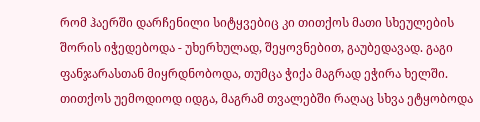რომ ჰაერში დარჩენილი სიტყვებიც კი თითქოს მათი სხეულების შორის იჭედებოდა - უხერხულად, შეყოვნებით, გაუბედავად. გაგი ფანჯარასთან მიყრდნობოდა, თუმცა ჭიქა მაგრად ეჭირა ხელში. თითქოს უემოდიოდ იდგა, მაგრამ თვალებში რაღაც სხვა ეტყობოდა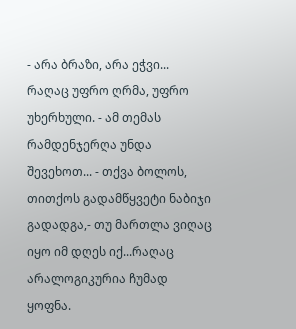- არა ბრაზი, არა ეჭვი... რაღაც უფრო ღრმა, უფრო უხერხული. - ამ თემას რამდენჯერღა უნდა შევეხოთ... - თქვა ბოლოს, თითქოს გადამწყვეტი ნაბიჯი გადადგა,- თუ მართლა ვიღაც იყო იმ დღეს იქ...რაღაც არალოგიკურია ჩუმად ყოფნა.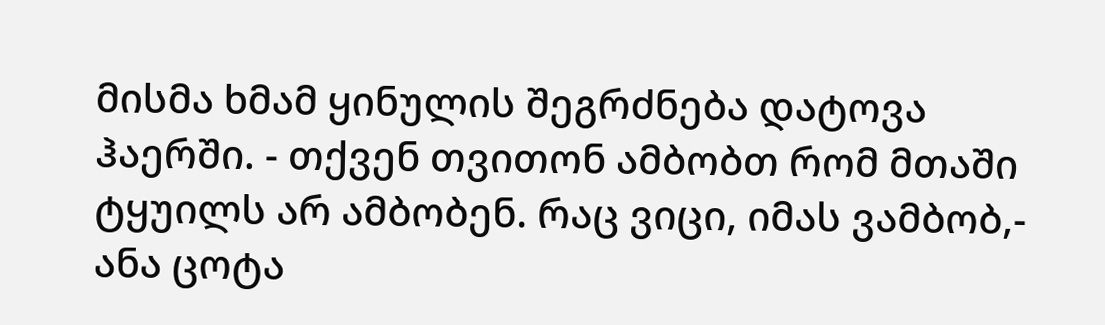მისმა ხმამ ყინულის შეგრძნება დატოვა ჰაერში. - თქვენ თვითონ ამბობთ რომ მთაში ტყუილს არ ამბობენ. რაც ვიცი, იმას ვამბობ,- ანა ცოტა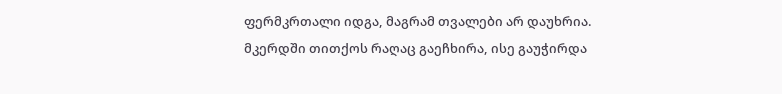ფერმკრთალი იდგა, მაგრამ თვალები არ დაუხრია. მკერდში თითქოს რაღაც გაეჩხირა, ისე გაუჭირდა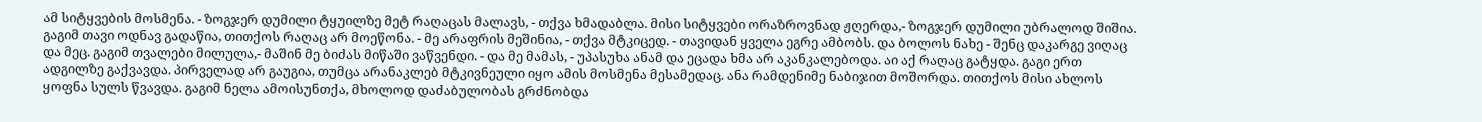ამ სიტყვების მოსმენა. - ზოგჯერ დუმილი ტყუილზე მეტ რაღაცას მალავს, - თქვა ხმადაბლა. მისი სიტყვები ორაზროვნად ჟღერდა,- ზოგჯერ დუმილი უბრალოდ შიშია. გაგიმ თავი ოდნავ გადაწია, თითქოს რაღაც არ მოეწონა. - მე არაფრის მეშინია, - თქვა მტკიცედ. - თავიდან ყველა ეგრე ამბობს. და ბოლოს ნახე - შენც დაკარგე ვიღაც და მეც. გაგიმ თვალები მილულა,- მაშინ მე ბიძას მიწაში ვაწვენდი. - და მე მამას, - უპასუხა ანამ და ეცადა ხმა არ აკანკალებოდა. აი აქ რაღაც გატყდა. გაგი ერთ ადგილზე გაქვავდა. პირველად არ გაუგია, თუმცა არანაკლებ მტკივნეული იყო ამის მოსმენა მესამედაც. ანა რამდენიმე ნაბიჯით მოშორდა. თითქოს მისი ახლოს ყოფნა სულს წვავდა. გაგიმ ნელა ამოისუნთქა, მხოლოდ დაძაბულობას გრძნობდა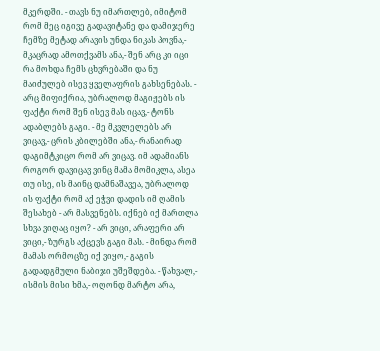მკერდში. - თავს ნუ იმართლებ, იმიტომ რომ მეც იგივე გადავიტანე და დამიჯერე ჩემზე მეტად არავის უნდა ნიკას პოვნა,- მკაცრად ამოთქვამს ანა,- შენ არც კი იცი რა მოხდა ჩემს ცხვრებაში და ნუ მაიძულებ ისევ ყველაფრის გახსენებას. - არც მიფიქრია, უბრალოდ მაგიჟებს ის ფაქტი რომ შენ ისევ მას იცავ,- ტონს ადაბლებს გაგი. - მე მკვლელებს არ ვიცავ,- ცრის კბილებში ანა,- რანაირად დაგიმტკიცო რომ არ ვიცავ. იმ ადამიანს როგორ დავიცავ ვინც მამა მომიკლა, ასეა თუ ისე, ის მაინც დამნაშავეა, უბრალოდ ის ფაქტი რომ აქ ეჭვი დადის იმ ღამის შესახებ - არ მასვენებს. იქნებ იქ მართლა სხვა ვიღაც იყო? - არ ვიცი, არაფერი არ ვიცი,- ზურგს აქცევს გაგი მას. - მინდა რომ მამას ორმოცზე იქ ვიყო,- გაგის გადადგმული ნაბიჯი უშეშდება. - წახვალ,- ისმის მისი ხმა,- ოღონდ მარტო არა,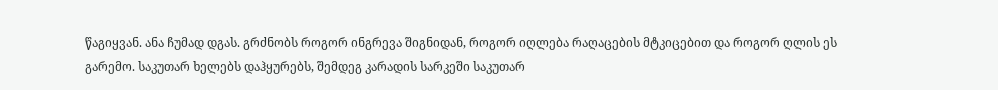წაგიყვან. ანა ჩუმად დგას. გრძნობს როგორ ინგრევა შიგნიდან, როგორ იღლება რაღაცების მტკიცებით და როგორ ღლის ეს გარემო. საკუთარ ხელებს დაჰყურებს, შემდეგ კარადის სარკეში საკუთარ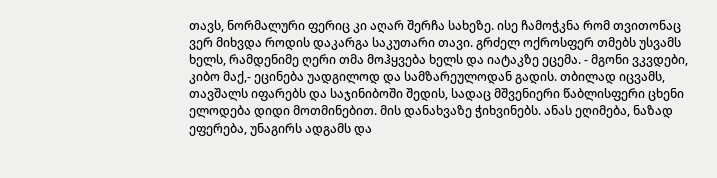თავს, ნორმალური ფერიც კი აღარ შერჩა სახეზე. ისე ჩამოჭკნა რომ თვითონაც ვერ მიხვდა როდის დაკარგა საკუთარი თავი. გრძელ ოქროსფერ თმებს უსვამს ხელს, რამდენიმე ღერი თმა მოჰყვება ხელს და იატაკზე ეცემა. - მგონი ვკვდები, კიბო მაქ,- ეცინება უადგილოდ და სამზარეულოდან გადის. თბილად იცვამს, თავშალს იფარებს და საჯინიბოში შედის, სადაც მშვენიერი წაბლისფერი ცხენი ელოდება დიდი მოთმინებით. მის დანახვაზე ჭიხვინებს. ანას ეღიმება, ნაზად ეფერება, უნაგირს ადგამს და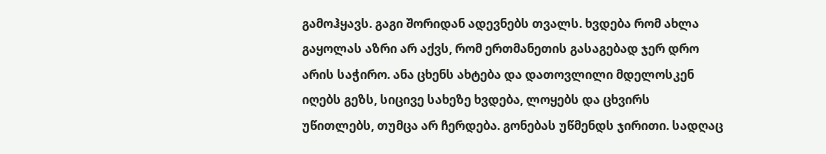გამოჰყავს. გაგი შორიდან ადევნებს თვალს. ხვდება რომ ახლა გაყოლას აზრი არ აქვს, რომ ერთმანეთის გასაგებად ჯერ დრო არის საჭირო. ანა ცხენს ახტება და დათოვლილი მდელოსკენ იღებს გეზს, სიცივე სახეზე ხვდება, ლოყებს და ცხვირს უწითლებს, თუმცა არ ჩერდება. გონებას უწმენდს ჯირითი. სადღაც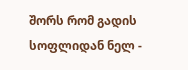შორს რომ გადის სოფლიდან ნელ -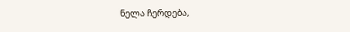ნელა ჩერდება,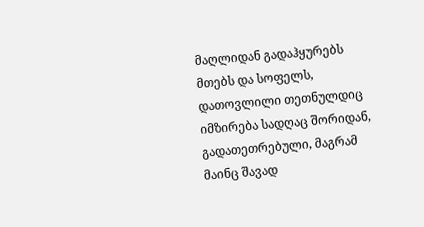მაღლიდან გადაჰყურებს მთებს და სოფელს, დათოვლილი თეთნულდიც იმზირება სადღაც შორიდან, გადათეთრებული, მაგრამ მაინც შავად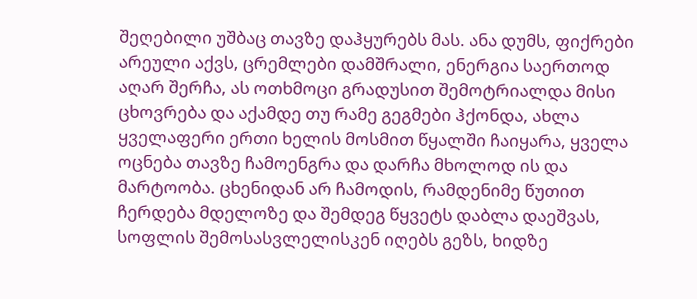შეღებილი უშბაც თავზე დაჰყურებს მას. ანა დუმს, ფიქრები არეული აქვს, ცრემლები დამშრალი, ენერგია საერთოდ აღარ შერჩა, ას ოთხმოცი გრადუსით შემოტრიალდა მისი ცხოვრება და აქამდე თუ რამე გეგმები ჰქონდა, ახლა ყველაფერი ერთი ხელის მოსმით წყალში ჩაიყარა, ყველა ოცნება თავზე ჩამოენგრა და დარჩა მხოლოდ ის და მარტოობა. ცხენიდან არ ჩამოდის, რამდენიმე წუთით ჩერდება მდელოზე და შემდეგ წყვეტს დაბლა დაეშვას, სოფლის შემოსასვლელისკენ იღებს გეზს, ხიდზე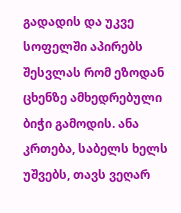გადადის და უკვე სოფელში აპირებს შესვლას რომ ეზოდან ცხენზე ამხედრებული ბიჭი გამოდის. ანა კრთება, საბელს ხელს უშვებს, თავს ვეღარ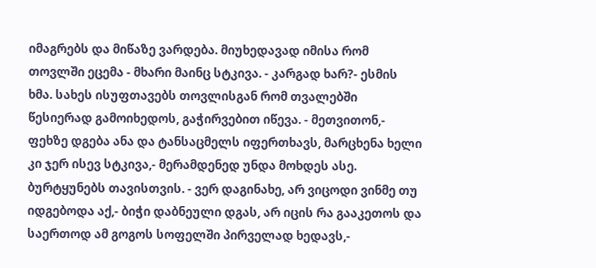იმაგრებს და მიწაზე ვარდება. მიუხედავად იმისა რომ თოვლში ეცემა - მხარი მაინც სტკივა. - კარგად ხარ?- ესმის ხმა. სახეს ისუფთავებს თოვლისგან რომ თვალებში წესიერად გამოიხედოს, გაჭირვებით იწევა. - მეთვითონ,- ფეხზე დგება ანა და ტანსაცმელს იფერთხავს, მარცხენა ხელი კი ჯერ ისევ სტკივა,- მერამდენედ უნდა მოხდეს ასე. ბურტყუნებს თავისთვის. - ვერ დაგინახე, არ ვიცოდი ვინმე თუ იდგებოდა აქ,- ბიჭი დაბნეული დგას, არ იცის რა გააკეთოს და საერთოდ ამ გოგოს სოფელში პირველად ხედავს,-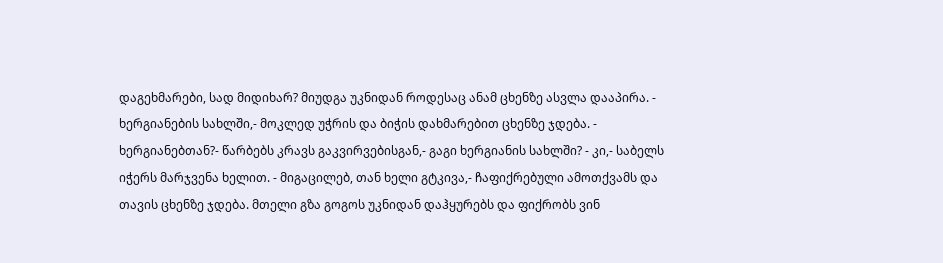დაგეხმარები, სად მიდიხარ? მიუდგა უკნიდან როდესაც ანამ ცხენზე ასვლა დააპირა. - ხერგიანების სახლში,- მოკლედ უჭრის და ბიჭის დახმარებით ცხენზე ჯდება. - ხერგიანებთან?- წარბებს კრავს გაკვირვებისგან,- გაგი ხერგიანის სახლში? - კი,- საბელს იჭერს მარჯვენა ხელით. - მიგაცილებ, თან ხელი გტკივა,- ჩაფიქრებული ამოთქვამს და თავის ცხენზე ჯდება. მთელი გზა გოგოს უკნიდან დაჰყურებს და ფიქრობს ვინ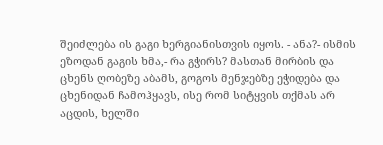შეიძლება ის გაგი ხერგიანისთვის იყოს. - ანა?- ისმის ეზოდან გაგის ხმა,- რა გჭირს? მასთან მირბის და ცხენს ღობეზე აბამს, გოგოს მენჯებზე ეჭიდება და ცხენიდან ჩამოჰყავს, ისე რომ სიტყვის თქმას არ აცდის, ხელში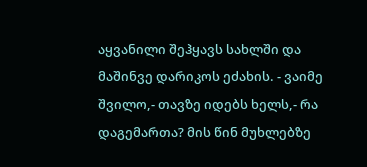აყვანილი შეჰყავს სახლში და მაშინვე დარიკოს ეძახის. - ვაიმე შვილო,- თავზე იდებს ხელს,- რა დაგემართა? მის წინ მუხლებზე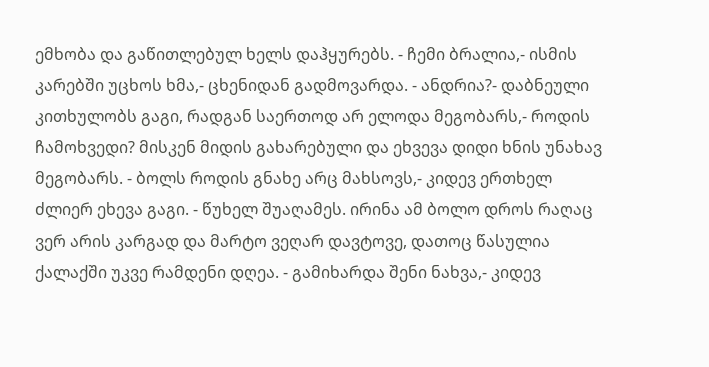ემხობა და გაწითლებულ ხელს დაჰყურებს. - ჩემი ბრალია,- ისმის კარებში უცხოს ხმა,- ცხენიდან გადმოვარდა. - ანდრია?- დაბნეული კითხულობს გაგი, რადგან საერთოდ არ ელოდა მეგობარს,- როდის ჩამოხვედი? მისკენ მიდის გახარებული და ეხვევა დიდი ხნის უნახავ მეგობარს. - ბოლს როდის გნახე არც მახსოვს,- კიდევ ერთხელ ძლიერ ეხევა გაგი. - წუხელ შუაღამეს. ირინა ამ ბოლო დროს რაღაც ვერ არის კარგად და მარტო ვეღარ დავტოვე, დათოც წასულია ქალაქში უკვე რამდენი დღეა. - გამიხარდა შენი ნახვა,- კიდევ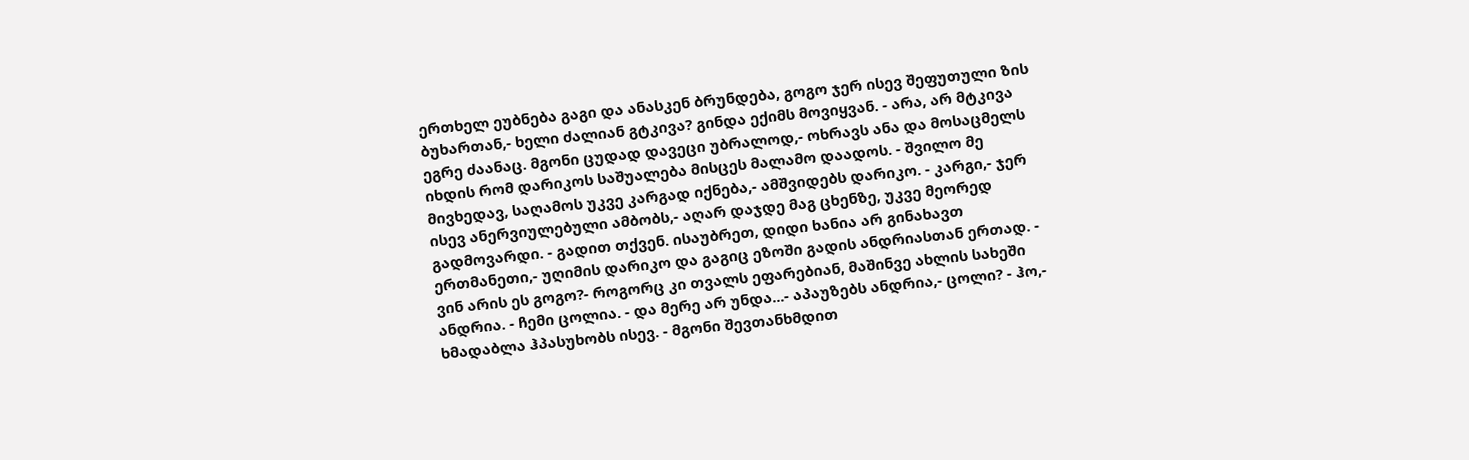ერთხელ ეუბნება გაგი და ანასკენ ბრუნდება, გოგო ჯერ ისევ შეფუთული ზის ბუხართან,- ხელი ძალიან გტკივა? გინდა ექიმს მოვიყვან. - არა, არ მტკივა ეგრე ძაანაც. მგონი ცუდად დავეცი უბრალოდ,- ოხრავს ანა და მოსაცმელს იხდის რომ დარიკოს საშუალება მისცეს მალამო დაადოს. - შვილო მე მივხედავ, საღამოს უკვე კარგად იქნება,- ამშვიდებს დარიკო. - კარგი,- ჯერ ისევ ანერვიულებული ამბობს,- აღარ დაჯდე მაგ ცხენზე, უკვე მეორედ გადმოვარდი. - გადით თქვენ. ისაუბრეთ, დიდი ხანია არ გინახავთ ერთმანეთი,- უღიმის დარიკო და გაგიც ეზოში გადის ანდრიასთან ერთად. - ვინ არის ეს გოგო?- როგორც კი თვალს ეფარებიან, მაშინვე ახლის სახეში ანდრია. - ჩემი ცოლია. - და მერე არ უნდა...- აპაუზებს ანდრია,- ცოლი? - ჰო,- ხმადაბლა ჰპასუხობს ისევ. - მგონი შევთანხმდით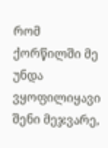რომ ქორწილში მე უნდა ვყოფილიყავი შენი მეჯვარე,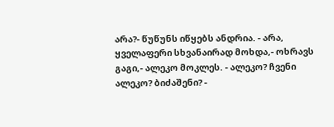არა?- წუწუნს იწყებს ანდრია. - არა, ყველაფერი სხვანაირად მოხდა,- ოხრავს გაგი,- ალეკო მოკლეს. - ალეკო? ჩვენი ალეკო? ბიძაშენი? -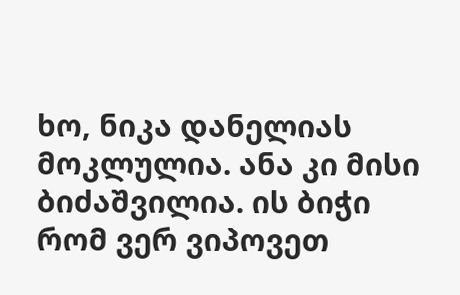ხო, ნიკა დანელიას მოკლულია. ანა კი მისი ბიძაშვილია. ის ბიჭი რომ ვერ ვიპოვეთ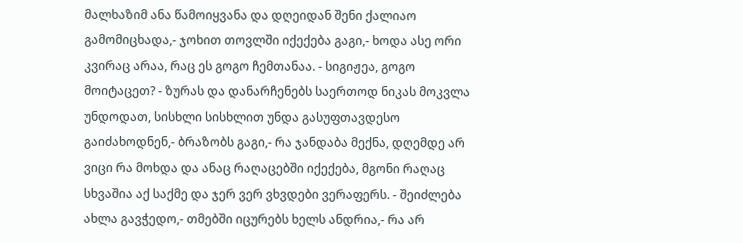მალხაზიმ ანა წამოიყვანა და დღეიდან შენი ქალიაო გამომიცხადა,- ჯოხით თოვლში იქექება გაგი,- ხოდა ასე ორი კვირაც არაა, რაც ეს გოგო ჩემთანაა. - სიგიჟეა, გოგო მოიტაცეთ? - ზურას და დანარჩენებს საერთოდ ნიკას მოკვლა უნდოდათ, სისხლი სისხლით უნდა გასუფთავდესო გაიძახოდნენ,- ბრაზობს გაგი,- რა ჯანდაბა მექნა, დღემდე არ ვიცი რა მოხდა და ანაც რაღაცებში იქექება, მგონი რაღაც სხვაშია აქ საქმე და ჯერ ვერ ვხვდები ვერაფერს. - შეიძლება ახლა გავჭედო,- თმებში იცურებს ხელს ანდრია,- რა არ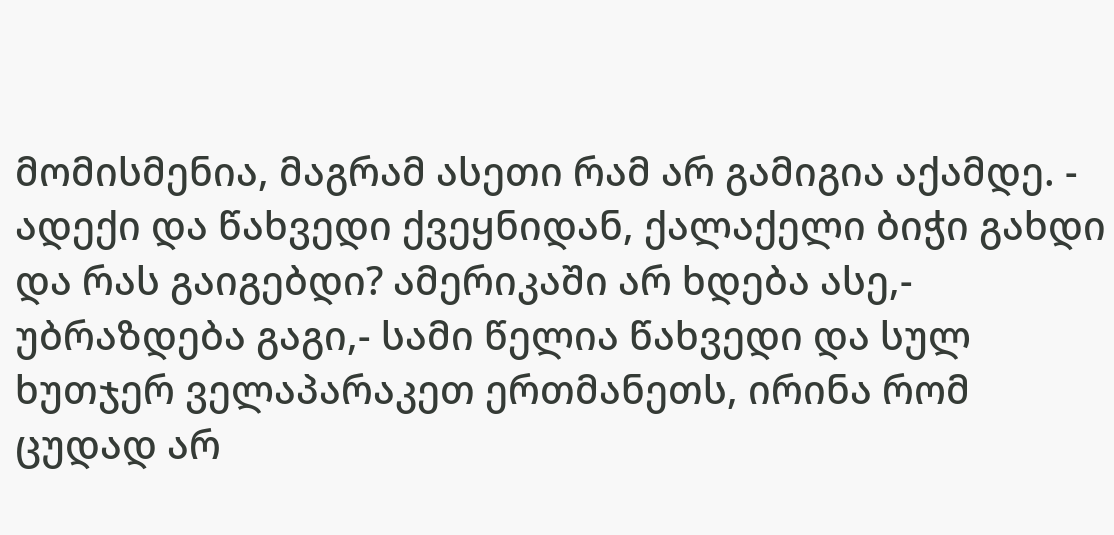მომისმენია, მაგრამ ასეთი რამ არ გამიგია აქამდე. - ადექი და წახვედი ქვეყნიდან, ქალაქელი ბიჭი გახდი და რას გაიგებდი? ამერიკაში არ ხდება ასე,- უბრაზდება გაგი,- სამი წელია წახვედი და სულ ხუთჯერ ველაპარაკეთ ერთმანეთს, ირინა რომ ცუდად არ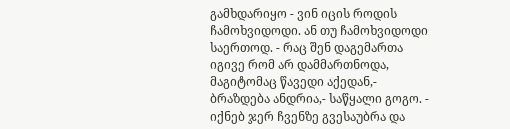გამხდარიყო - ვინ იცის როდის ჩამოხვიდოდი. ან თუ ჩამოხვიდოდი საერთოდ. - რაც შენ დაგემართა იგივე რომ არ დამმართნოდა, მაგიტომაც წავედი აქედან,- ბრაზდება ანდრია,- საწყალი გოგო. - იქნებ ჯერ ჩვენზე გვესაუბრა და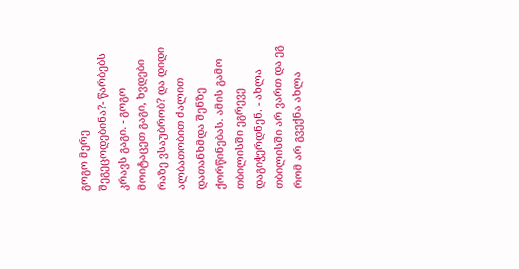გოგო მერე შეგეცოდებინა?- წარბებს კრავს გაგი. - გოგო მოიტაცეთ გაგი, ხვდები რაზე ვსაუბრობ? და დიდი ალბათობით ძალით დათანხმდა შენზე ქორწინებას. ამის გამო თბილისში ეგრევე დაგიჭერდნენ. - ახლა თბილისში არ ვართ და ეგ რომ არ გვექნა ახლა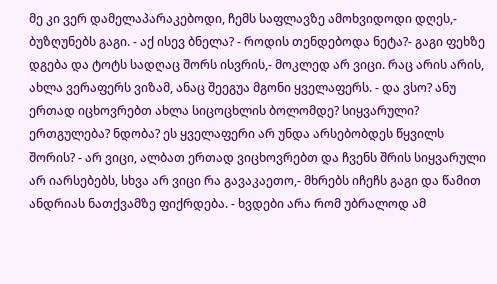მე კი ვერ დამელაპარაკებოდი, ჩემს საფლავზე ამოხვიდოდი დღეს,- ბუზღუნებს გაგი. - აქ ისევ ბნელა? - როდის თენდებოდა ნეტა?- გაგი ფეხზე დგება და ტოტს სადღაც შორს ისვრის,- მოკლედ არ ვიცი. რაც არის არის, ახლა ვერაფერს ვიზამ, ანაც შეეგუა მგონი ყველაფერს. - და ვსო? ანუ ერთად იცხოვრებთ ახლა სიცოცხლის ბოლომდე? სიყვარული? ერთგულება? ნდობა? ეს ყველაფერი არ უნდა არსებობდეს წყვილს შორის? - არ ვიცი, ალბათ ერთად ვიცხოვრებთ და ჩვენს შრის სიყვარული არ იარსებებს, სხვა არ ვიცი რა გავაკაეთო,- მხრებს იჩეჩს გაგი და წამით ანდრიას ნათქვამზე ფიქრდება. - ხვდები არა რომ უბრალოდ ამ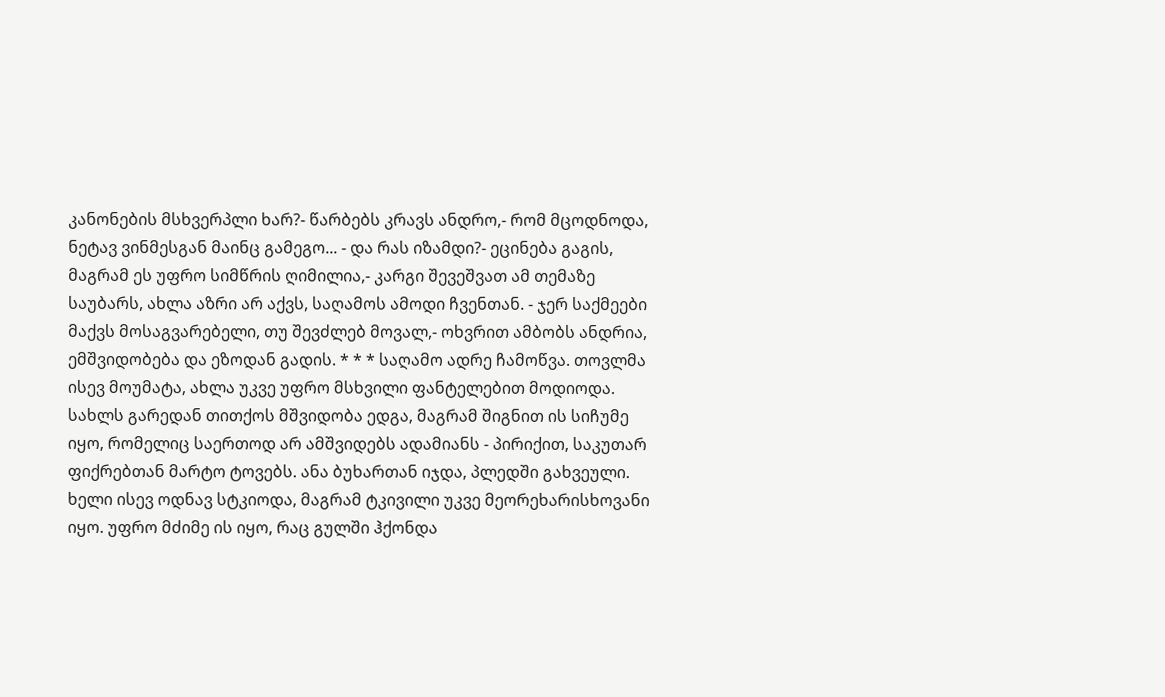კანონების მსხვერპლი ხარ?- წარბებს კრავს ანდრო,- რომ მცოდნოდა, ნეტავ ვინმესგან მაინც გამეგო... - და რას იზამდი?- ეცინება გაგის, მაგრამ ეს უფრო სიმწრის ღიმილია,- კარგი შევეშვათ ამ თემაზე საუბარს, ახლა აზრი არ აქვს, საღამოს ამოდი ჩვენთან. - ჯერ საქმეები მაქვს მოსაგვარებელი, თუ შევძლებ მოვალ,- ოხვრით ამბობს ანდრია, ემშვიდობება და ეზოდან გადის. * * * საღამო ადრე ჩამოწვა. თოვლმა ისევ მოუმატა, ახლა უკვე უფრო მსხვილი ფანტელებით მოდიოდა. სახლს გარედან თითქოს მშვიდობა ედგა, მაგრამ შიგნით ის სიჩუმე იყო, რომელიც საერთოდ არ ამშვიდებს ადამიანს - პირიქით, საკუთარ ფიქრებთან მარტო ტოვებს. ანა ბუხართან იჯდა, პლედში გახვეული. ხელი ისევ ოდნავ სტკიოდა, მაგრამ ტკივილი უკვე მეორეხარისხოვანი იყო. უფრო მძიმე ის იყო, რაც გულში ჰქონდა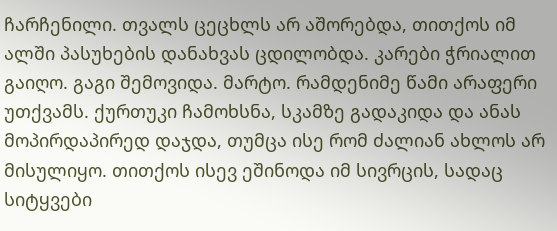ჩარჩენილი. თვალს ცეცხლს არ აშორებდა, თითქოს იმ ალში პასუხების დანახვას ცდილობდა. კარები ჭრიალით გაიღო. გაგი შემოვიდა. მარტო. რამდენიმე წამი არაფერი უთქვამს. ქურთუკი ჩამოხსნა, სკამზე გადაკიდა და ანას მოპირდაპირედ დაჯდა, თუმცა ისე რომ ძალიან ახლოს არ მისულიყო. თითქოს ისევ ეშინოდა იმ სივრცის, სადაც სიტყვები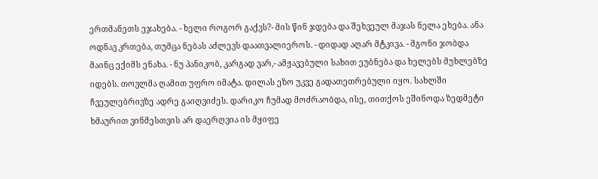ერთმანეთს ეჯახება. - ხელი როგორ გაქვს?- მის წინ ჯდება და შეხვეულ მაჯას ნელა ეხება. ანა ოდნავ კრთება, თუმცა ნებას აძლევს დაათვალიეროს. - დიდად აღარ მტკივა. - მგონი ჯობდა მაინც ექიმს ენახა. - ნუ პანიკობ, კარგად ვარ,- ამჟავებული სახით ეუბნება და ხელებს მუხლებზე იდებს. თოვლმა ღამით უფრო იმატა. დილას ეზო უკვე გადათეთრებული იყო. სახლში ჩვეულებრივზე ადრე გაიღვიძეს. დარიკო ჩუმად მოძრაობდა, ისე, თითქოს ეშინოდა ზედმეტი ხმაურით ვინმესთვის არ დაერღვია ის მყიფე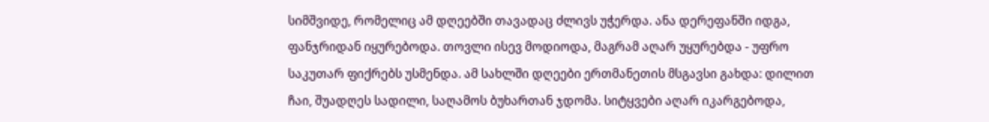სიმშვიდე, რომელიც ამ დღეებში თავადაც ძლივს უჭერდა. ანა დერეფანში იდგა, ფანჯრიდან იყურებოდა. თოვლი ისევ მოდიოდა, მაგრამ აღარ უყურებდა - უფრო საკუთარ ფიქრებს უსმენდა. ამ სახლში დღეები ერთმანეთის მსგავსი გახდა: დილით ჩაი, შუადღეს სადილი, საღამოს ბუხართან ჯდომა. სიტყვები აღარ იკარგებოდა,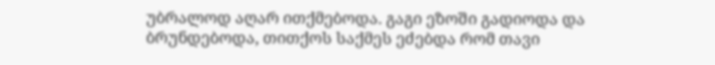უბრალოდ აღარ ითქმებოდა. გაგი ეზოში გადიოდა და ბრუნდებოდა, თითქოს საქმეს ეძებდა რომ თავი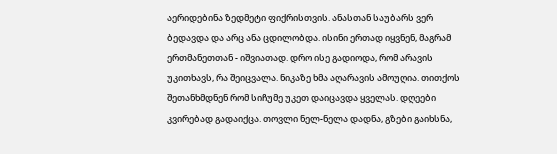აერიდებინა ზედმეტი ფიქრისთვის. ანასთან საუბარს ვერ ბედავდა და არც ანა ცდილობდა. ისინი ერთად იყვნენ, მაგრამ ერთმანეთთან - იშვიათად. დრო ისე გადიოდა, რომ არავის უკითხავს, რა შეიცვალა. ნიკაზე ხმა აღარავის ამოუღია. თითქოს შეთანხმდნენ რომ სიჩუმე უკეთ დაიცავდა ყველას. დღეები კვირებად გადაიქცა. თოვლი ნელ-ნელა დადნა, გზები გაიხსნა,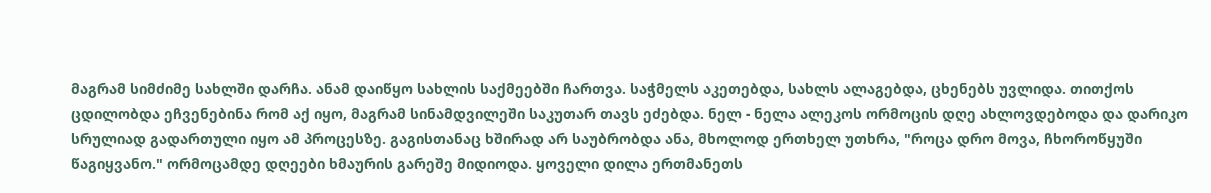მაგრამ სიმძიმე სახლში დარჩა. ანამ დაიწყო სახლის საქმეებში ჩართვა. საჭმელს აკეთებდა, სახლს ალაგებდა, ცხენებს უვლიდა. თითქოს ცდილობდა ეჩვენებინა რომ აქ იყო, მაგრამ სინამდვილეში საკუთარ თავს ეძებდა. ნელ - ნელა ალეკოს ორმოცის დღე ახლოვდებოდა და დარიკო სრულიად გადართული იყო ამ პროცესზე. გაგისთანაც ხშირად არ საუბრობდა ანა, მხოლოდ ერთხელ უთხრა, "როცა დრო მოვა, ჩხოროწყუში წაგიყვანო." ორმოცამდე დღეები ხმაურის გარეშე მიდიოდა. ყოველი დილა ერთმანეთს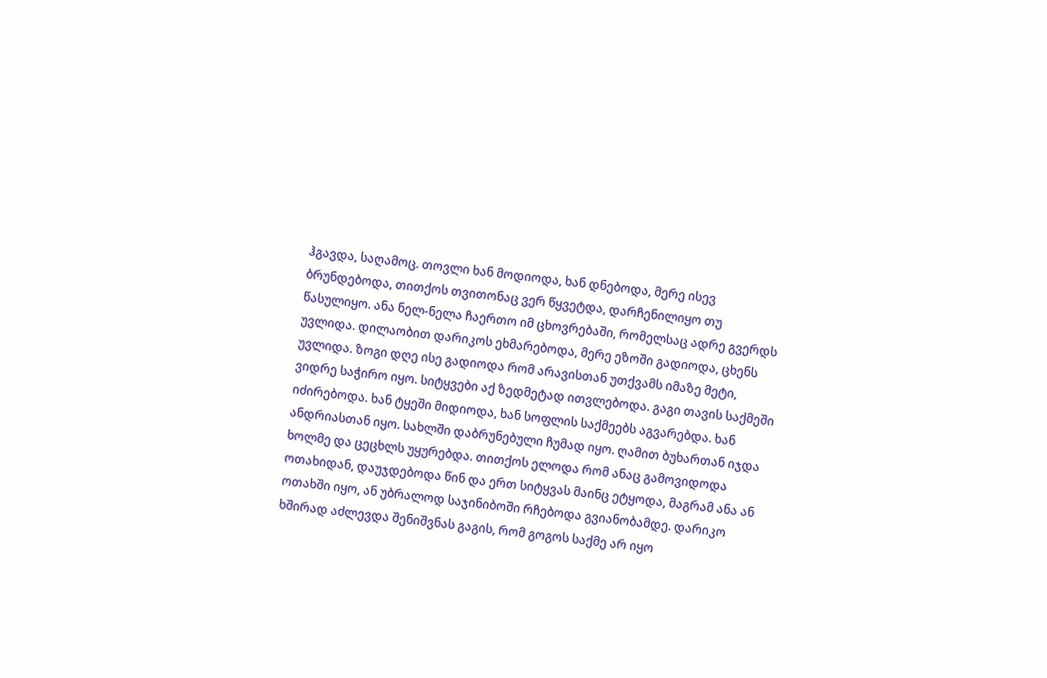ჰგავდა, საღამოც. თოვლი ხან მოდიოდა, ხან დნებოდა, მერე ისევ ბრუნდებოდა, თითქოს თვითონაც ვერ წყვეტდა, დარჩენილიყო თუ წასულიყო. ანა ნელ-ნელა ჩაერთო იმ ცხოვრებაში, რომელსაც ადრე გვერდს უვლიდა. დილაობით დარიკოს ეხმარებოდა, მერე ეზოში გადიოდა, ცხენს უვლიდა. ზოგი დღე ისე გადიოდა რომ არავისთან უთქვამს იმაზე მეტი, ვიდრე საჭირო იყო. სიტყვები აქ ზედმეტად ითვლებოდა. გაგი თავის საქმეში იძირებოდა. ხან ტყეში მიდიოდა, ხან სოფლის საქმეებს აგვარებდა. ხან ანდრიასთან იყო. სახლში დაბრუნებული ჩუმად იყო. ღამით ბუხართან იჯდა ხოლმე და ცეცხლს უყურებდა. თითქოს ელოდა რომ ანაც გამოვიდოდა ოთახიდან, დაუჯდებოდა წინ და ერთ სიტყვას მაინც ეტყოდა, მაგრამ ანა ან ოთახში იყო, ან უბრალოდ საჯინიბოში რჩებოდა გვიანობამდე. დარიკო ხშირად აძლევდა შენიშვნას გაგის, რომ გოგოს საქმე არ იყო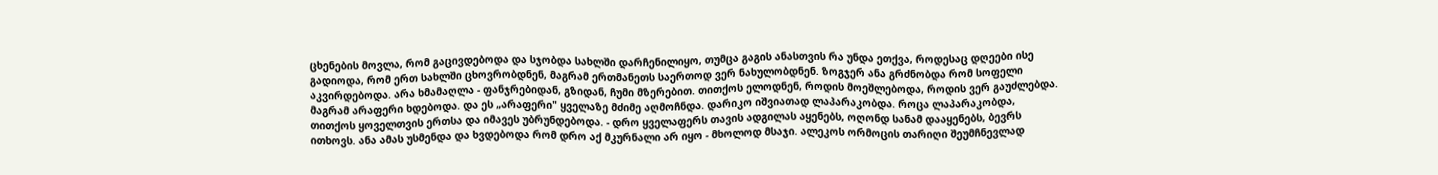ცხენების მოვლა, რომ გაცივდებოდა და სჯობდა სახლში დარჩენილიყო, თუმცა გაგის ანასთვის რა უნდა ეთქვა, როდესაც დღეები ისე გადიოდა, რომ ერთ სახლში ცხოვრობდნენ, მაგრამ ერთმანეთს საერთოდ ვერ ნახულობდნენ. ზოგჯერ ანა გრძნობდა რომ სოფელი აკვირდებოდა. არა ხმამაღლა - ფანჯრებიდან, გზიდან, ჩუმი მზერებით. თითქოს ელოდნენ, როდის მოეშლებოდა, როდის ვერ გაუძლებდა. მაგრამ არაფერი ხდებოდა. და ეს „არაფერი" ყველაზე მძიმე აღმოჩნდა. დარიკო იშვიათად ლაპარაკობდა. როცა ლაპარაკობდა, თითქოს ყოველთვის ერთსა და იმავეს უბრუნდებოდა. - დრო ყველაფერს თავის ადგილას აყენებს, ოღონდ სანამ დააყენებს, ბევრს ითხოვს. ანა ამას უსმენდა და ხვდებოდა რომ დრო აქ მკურნალი არ იყო - მხოლოდ მსაჯი. ალეკოს ორმოცის თარიღი შეუმჩნევლად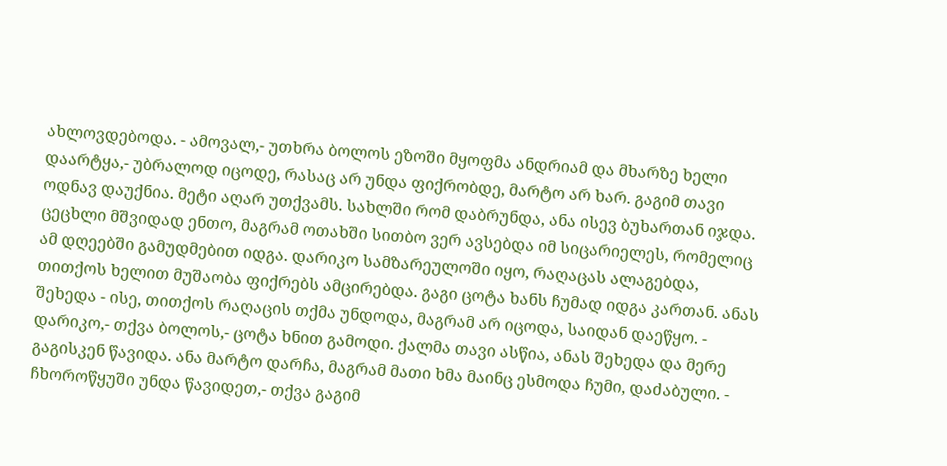ახლოვდებოდა. - ამოვალ,- უთხრა ბოლოს ეზოში მყოფმა ანდრიამ და მხარზე ხელი დაარტყა,- უბრალოდ იცოდე, რასაც არ უნდა ფიქრობდე, მარტო არ ხარ. გაგიმ თავი ოდნავ დაუქნია. მეტი აღარ უთქვამს. სახლში რომ დაბრუნდა, ანა ისევ ბუხართან იჯდა. ცეცხლი მშვიდად ენთო, მაგრამ ოთახში სითბო ვერ ავსებდა იმ სიცარიელეს, რომელიც ამ დღეებში გამუდმებით იდგა. დარიკო სამზარეულოში იყო, რაღაცას ალაგებდა, თითქოს ხელით მუშაობა ფიქრებს ამცირებდა. გაგი ცოტა ხანს ჩუმად იდგა კართან. ანას შეხედა - ისე, თითქოს რაღაცის თქმა უნდოდა, მაგრამ არ იცოდა, საიდან დაეწყო. - დარიკო,- თქვა ბოლოს,- ცოტა ხნით გამოდი. ქალმა თავი ასწია, ანას შეხედა და მერე გაგისკენ წავიდა. ანა მარტო დარჩა, მაგრამ მათი ხმა მაინც ესმოდა ჩუმი, დაძაბული. - ჩხოროწყუში უნდა წავიდეთ,- თქვა გაგიმ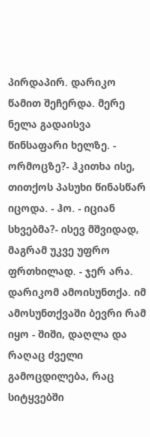პირდაპირ. დარიკო წამით შეჩერდა. მერე ნელა გადაისვა წინსაფარი ხელზე. - ორმოცზე?- ჰკითხა ისე, თითქოს პასუხი წინასწარ იცოდა. - ჰო. - იციან სხვებმა?- ისევ მშვიდად, მაგრამ უკვე უფრო ფრთხილად. - ჯერ არა. დარიკომ ამოისუნთქა. იმ ამოსუნთქვაში ბევრი რამ იყო - შიში, დაღლა და რაღაც ძველი გამოცდილება, რაც სიტყვებში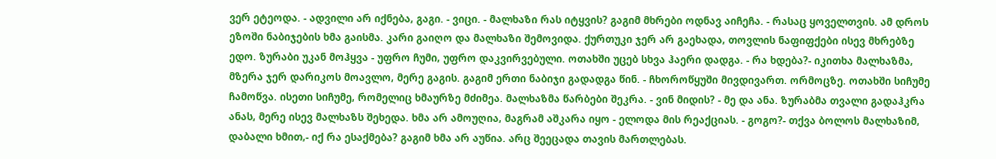ვერ ეტეოდა. - ადვილი არ იქნება, გაგი. - ვიცი. - მალხაზი რას იტყვის? გაგიმ მხრები ოდნავ აიჩეჩა. - რასაც ყოველთვის. ამ დროს ეზოში ნაბიჯების ხმა გაისმა. კარი გაიღო და მალხაზი შემოვიდა. ქურთუკი ჯერ არ გაეხადა, თოვლის ნაფიფქები ისევ მხრებზე ედო. ზურაბი უკან მოჰყვა - უფრო ჩუმი, უფრო დაკვირვებული. ოთახში უცებ სხვა ჰაერი დადგა. - რა ხდება?- იკითხა მალხაზმა, მზერა ჯერ დარიკოს მოავლო, მერე გაგის. გაგიმ ერთი ნაბიჯი გადადგა წინ. - ჩხოროწყუში მივდივართ. ორმოცზე. ოთახში სიჩუმე ჩამოწვა. ისეთი სიჩუმე, რომელიც ხმაურზე მძიმეა. მალხაზმა წარბები შეკრა. - ვინ მიდის? - მე და ანა. ზურაბმა თვალი გადაჰკრა ანას, მერე ისევ მალხაზს შეხედა. ხმა არ ამოუღია, მაგრამ აშკარა იყო - ელოდა მის რეაქციას. - გოგო?- თქვა ბოლოს მალხაზიმ, დაბალი ხმით,- იქ რა ესაქმება? გაგიმ ხმა არ აუწია. არც შეეცადა თავის მართლებას.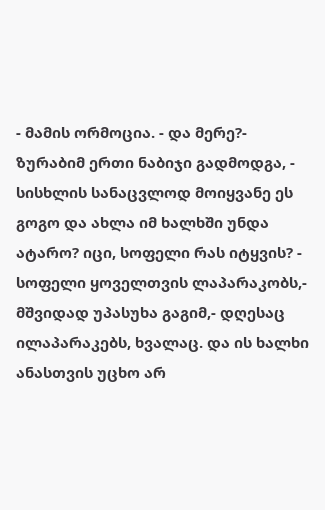- მამის ორმოცია. - და მერე?- ზურაბიმ ერთი ნაბიჯი გადმოდგა, - სისხლის სანაცვლოდ მოიყვანე ეს გოგო და ახლა იმ ხალხში უნდა ატარო? იცი, სოფელი რას იტყვის? - სოფელი ყოველთვის ლაპარაკობს,- მშვიდად უპასუხა გაგიმ,- დღესაც ილაპარაკებს, ხვალაც. და ის ხალხი ანასთვის უცხო არ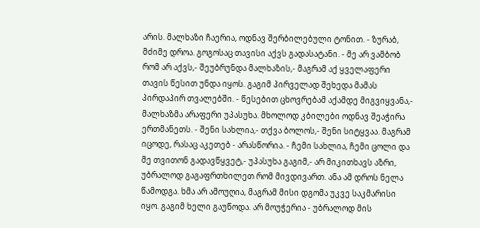არის. მალხაზი ჩაერია, ოდნავ შერბილებული ტონით. - ზურაბ, მძიმე დროა. გოგოსაც თავისი აქვს გადასატანი. - მე არ ვამბობ რომ არ აქვს,- შეუბრუნდა მალხაზის,- მაგრამ აქ ყველაფერი თავის წესით უნდა იყოს. გაგიმ პირველად შეხედა მამას პირდაპირ თვალებში. - წესებით ცხოვრებამ აქამდე მიგვიყვანა,- მალხაზმა არაფერი უპასუხა. მხოლოდ კბილები ოდნავ შეაჭირა ერთმანეთს. - შენი სახლია,- თქვა ბოლოს,- შენი სიტყვაა. მაგრამ იცოდე, რასაც აკეთებ - არასწორია. - ჩემი სახლია, ჩემი ცოლი და მე თვითონ გადავწყვეტ,- უპასუხა გაგიმ,- არ მიკითხავს აზრი, უბრალოდ გაგაფრთხილეთ რომ მივდივართ. ანა ამ დროს ნელა წამოდგა. ხმა არ ამოუღია, მაგრამ მისი დგომა უკვე საკმარისი იყო. გაგიმ ხელი გაუწოდა. არ მოუჭერია - უბრალოდ მის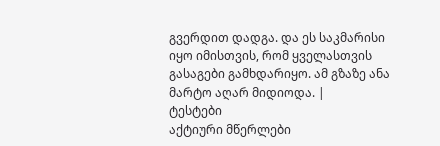გვერდით დადგა. და ეს საკმარისი იყო იმისთვის, რომ ყველასთვის გასაგები გამხდარიყო. ამ გზაზე ანა მარტო აღარ მიდიოდა. |
ტესტები
აქტიური მწერლები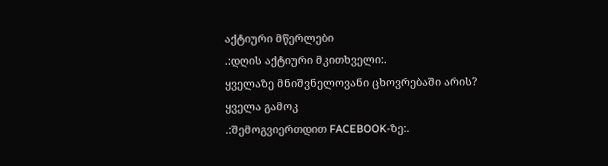აქტიური მწერლები
.:დღის აქტიური მკითხველი:.
ყველაზე მნიშვნელოვანი ცხოვრებაში არის?
ყველა გამოკ
.:შემოგვიერთდით FACEBOOK-ზე:.